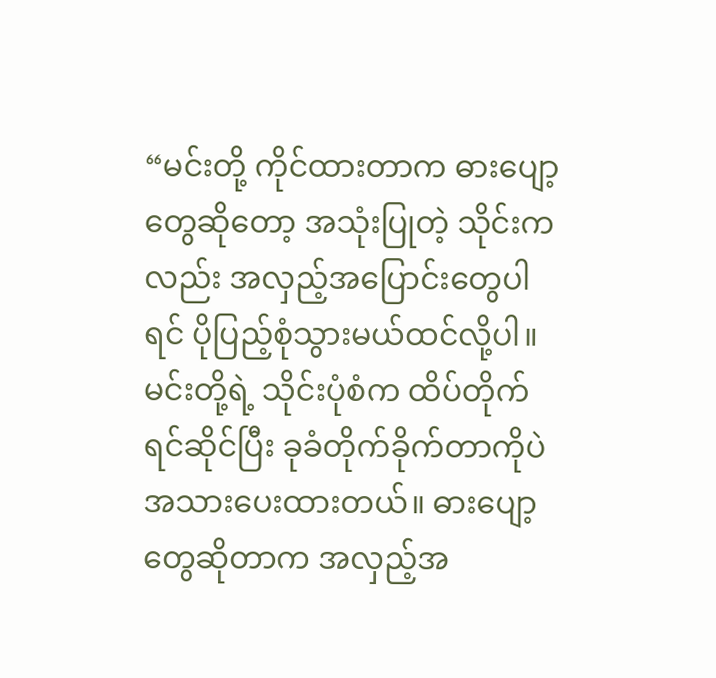“မင်းတို့ ကိုင်ထားတာက ဓားပျော့တွေဆိုတော့ အသုံးပြုတဲ့ သိုင်းကလည်း အလှည့်အပြောင်းတွေပါရင် ပိုပြည့်စုံသွားမယ်ထင်လို့ပါ။ မင်းတို့ရဲ့ သိုင်းပုံစံက ထိပ်တိုက်ရင်ဆိုင်ပြီး ခုခံတိုက်ခိုက်တာကိုပဲ အသားပေးထားတယ်။ ဓားပျော့တွေဆိုတာက အလှည့်အ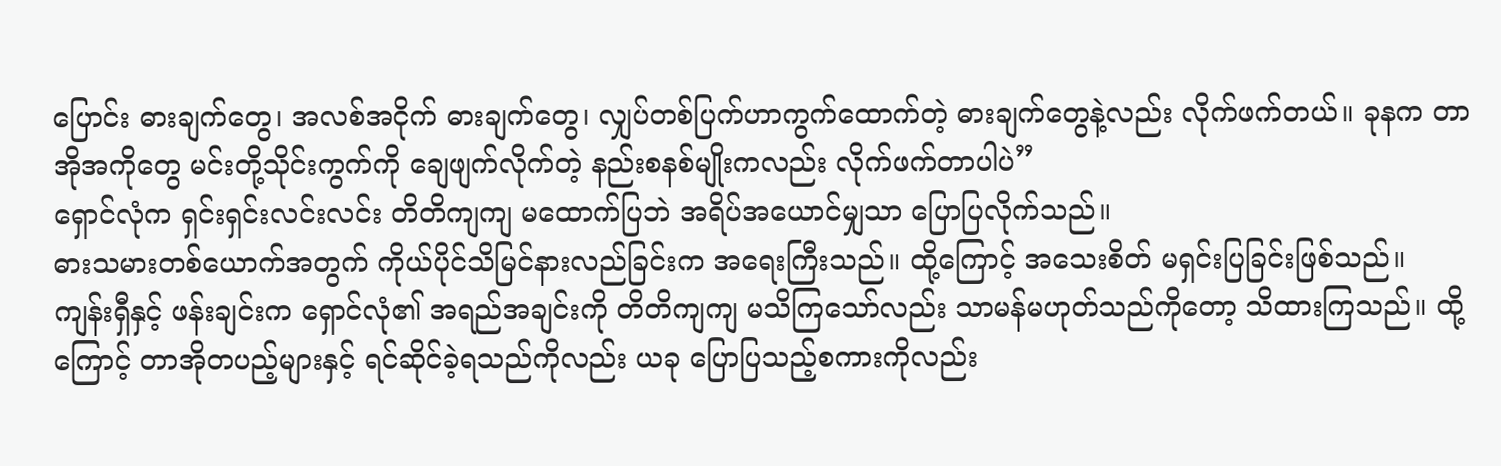ပြောင်း ဓားချက်တွေ၊ အလစ်အငိုက် ဓားချက်တွေ၊ လျှပ်တစ်ပြက်ဟာကွက်ထောက်တဲ့ ဓားချက်တွေနဲ့လည်း လိုက်ဖက်တယ်။ ခုနက တာအိုအကိုတွေ မင်းတို့သိုင်းကွက်ကို ချေဖျက်လိုက်တဲ့ နည်းစနစ်မျိုးကလည်း လိုက်ဖက်တာပါပဲ”
ရှောင်လုံက ရှင်းရှင်းလင်းလင်း တိတိကျကျ မထောက်ပြဘဲ အရိပ်အယောင်မျှသာ ပြောပြလိုက်သည်။
ဓားသမားတစ်ယောက်အတွက် ကိုယ်ပိုင်သိမြင်နားလည်ခြင်းက အရေးကြီးသည်။ ထို့ကြောင့် အသေးစိတ် မရှင်းပြခြင်းဖြစ်သည်။
ကျန်းရှီနှင့် ဖန်းချင်းက ရှောင်လုံ၏ အရည်အချင်းကို တိတိကျကျ မသိကြသော်လည်း သာမန်မဟုတ်သည်ကိုတော့ သိထားကြသည်။ ထို့ကြောင့် တာအိုတပည့်များနှင့် ရင်ဆိုင်ခဲ့ရသည်ကိုလည်း ယခု ပြောပြသည့်စကားကိုလည်း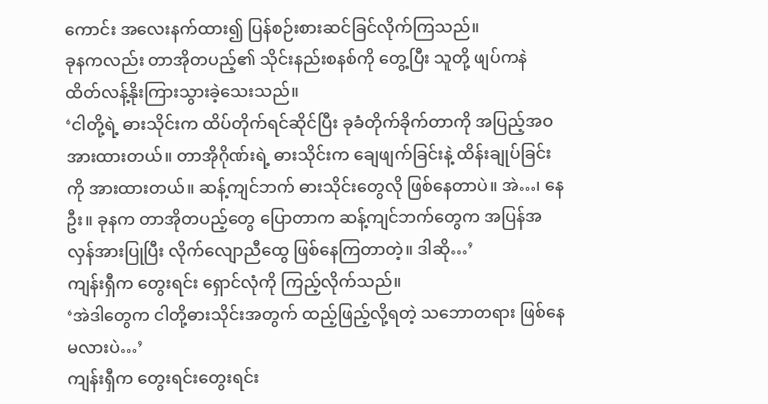ကောင်း အလေးနက်ထား၍ ပြန်စဉ်းစားဆင်ခြင်လိုက်ကြသည်။
ခုနကလည်း တာအိုတပည့်၏ သိုင်းနည်းစနစ်ကို တွေ့ပြီး သူတို့ ဖျပ်ကနဲ ထိတ်လန့်နိုးကြားသွားခဲ့သေးသည်။
‘ငါတို့ရဲ့ ဓားသိုင်းက ထိပ်တိုက်ရင်ဆိုင်ပြီး ခုခံတိုက်ခိုက်တာကို အပြည့်အဝ အားထားတယ်။ တာအိုဂိုဏ်းရဲ့ ဓားသိုင်းက ချေဖျက်ခြင်းနဲ့ ထိန်းချုပ်ခြင်းကို အားထားတယ်။ ဆန့်ကျင်ဘက် ဓားသိုင်းတွေလို ဖြစ်နေတာပဲ။ အဲ…၊ နေဦး။ ခုနက တာအိုတပည့်တွေ ပြောတာက ဆန့်ကျင်ဘက်တွေက အပြန်အလှန်အားပြုပြီး လိုက်လျောညီထွေ ဖြစ်နေကြတာတဲ့။ ဒါဆို…’
ကျန်းရှီက တွေးရင်း ရှောင်လုံကို ကြည့်လိုက်သည်။
‘အဲဒါတွေက ငါတို့ဓားသိုင်းအတွက် ထည့်ဖြည့်လို့ရတဲ့ သဘောတရား ဖြစ်နေမလားပဲ…’
ကျန်းရှီက တွေးရင်းတွေးရင်း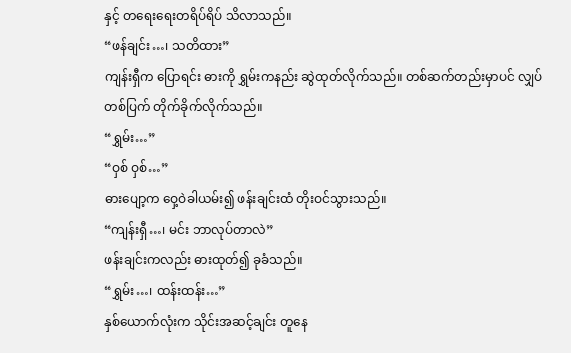နှင့် တရေးရေးတရိပ်ရိပ် သိလာသည်။
“ဖန်ချင်း…၊ သတိထား”
ကျန်းရှီက ပြောရင်း ဓားကို ရွှမ်းကနည်း ဆွဲထုတ်လိုက်သည်။ တစ်ဆက်တည်းမှာပင် လျှပ်တစ်ပြက် တိုက်ခိုက်လိုက်သည်။
“ရွှမ်း…”
“ဝှစ် ဝှစ်…”
ဓားပျော့က ဝှေ့ဝဲခါယမ်း၍ ဖန်းချင်းထံ တိုးဝင်သွားသည်။
“ကျန်းရှီ…၊ မင်း ဘာလုပ်တာလဲ”
ဖန်းချင်းကလည်း ဓားထုတ်၍ ခုခံသည်။
“ရွှမ်း…၊ ထန်းထန်း…”
နှစ်ယောက်လုံးက သိုင်းအဆင့်ချင်း တူနေ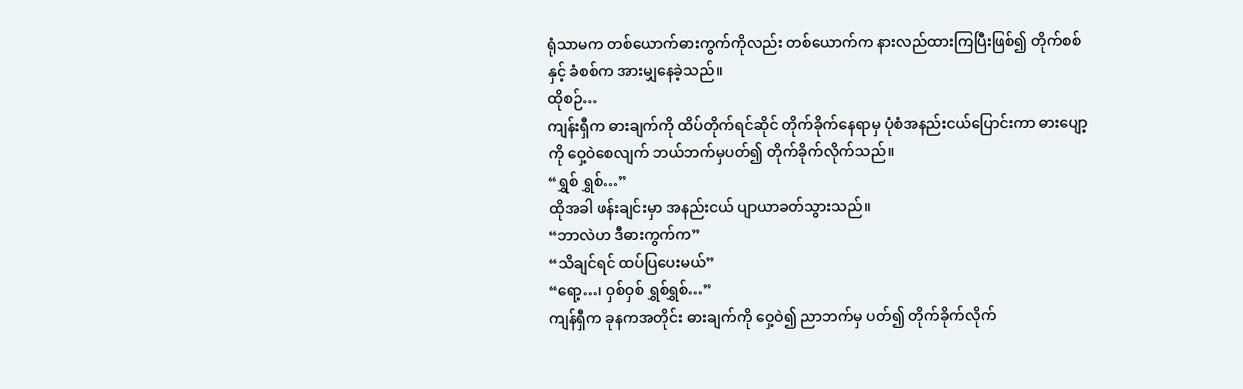ရုံသာမက တစ်ယောက်ဓားကွက်ကိုလည်း တစ်ယောက်က နားလည်ထားကြပြီးဖြစ်၍ တိုက်စစ်နှင့် ခံစစ်က အားမျှနေခဲ့သည်။
ထိုစဉ်…
ကျန်းရှီက ဓားချက်ကို ထိပ်တိုက်ရင်ဆိုင် တိုက်ခိုက်နေရာမှ ပုံစံအနည်းငယ်ပြောင်းကာ ဓားပျော့ကို ဝှေ့ဝဲစေလျက် ဘယ်ဘက်မှပတ်၍ တိုက်ခိုက်လိုက်သည်။
“ရွှစ် ရွှစ်…”
ထိုအခါ ဖန်းချင်းမှာ အနည်းငယ် ပျာယာခတ်သွားသည်။
“ဘာလဲဟ ဒီဓားကွက်က”
“သိချင်ရင် ထပ်ပြပေးမယ်”
“ရော့…၊ ဝှစ်ဝှစ် ရွှစ်ရွှစ်…”
ကျန်ရှီက ခုနကအတိုင်း ဓားချက်ကို ဝှေ့ဝဲ၍ ညာဘက်မှ ပတ်၍ တိုက်ခိုက်လိုက်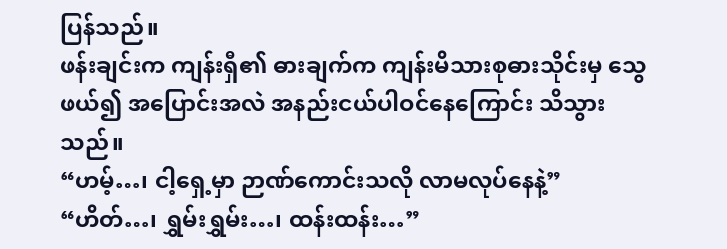ပြန်သည်။
ဖန်းချင်းက ကျန်းရှီ၏ ဓားချက်က ကျန်းမိသားစုဓားသိုင်းမှ သွေဖယ်၍ အပြောင်းအလဲ အနည်းငယ်ပါဝင်နေကြောင်း သိသွားသည်။
“ဟမ့်…၊ ငါ့ရှေ့မှာ ဉာဏ်ကောင်းသလို လာမလုပ်နေနဲ့”
“ဟိတ်…၊ ရွှမ်းရွှမ်း…၊ ထန်းထန်း…”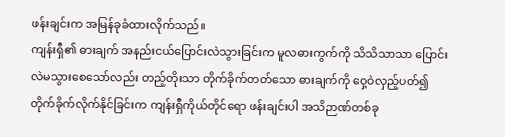ဖန်းချင်းက အမြန်ခုခံထားလိုက်သည်။
ကျန်းရှီ၏ ဓားချက် အနည်းငယ်ပြောင်းလဲသွားခြင်းက မူလဓားကွက်ကို သိသိသာသာ ပြောင်းလဲမသွားစေသော်လည်း တည့်တိုးသာ တိုက်ခိုက်တတ်သော ဓားချက်ကို ဝှေ့ဝဲလှည့်ပတ်၍ တိုက်ခိုက်လိုက်နိုင်ခြင်းက ကျန်းရှီကိုယ်တိုင်ရော ဖန်းချင်းပါ အသိဉာဏ်တစ်ခု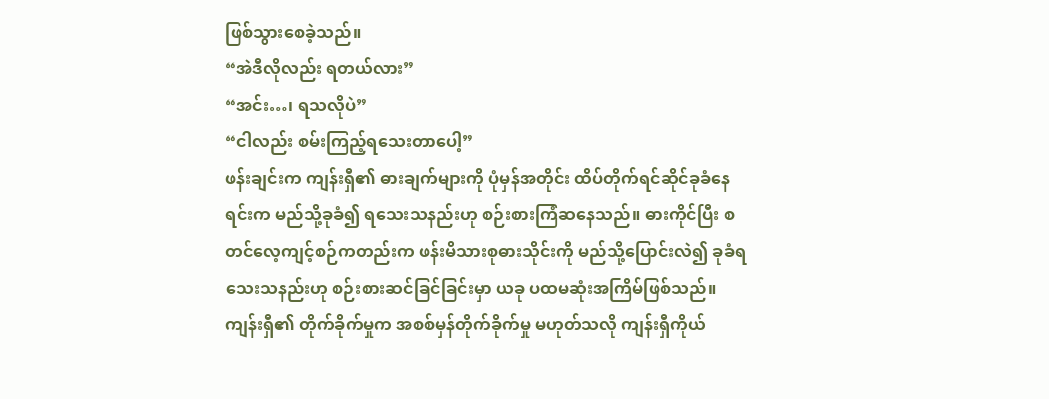ဖြစ်သွားစေခဲ့သည်။
“အဲဒီလိုလည်း ရတယ်လား”
“အင်း…၊ ရသလိုပဲ”
“ငါလည်း စမ်းကြည့်ရသေးတာပေါ့”
ဖန်းချင်းက ကျန်းရှီ၏ ဓားချက်များကို ပုံမှန်အတိုင်း ထိပ်တိုက်ရင်ဆိုင်ခုခံနေရင်းက မည်သို့ခုခံ၍ ရသေးသနည်းဟု စဉ်းစားကြံဆနေသည်။ ဓားကိုင်ပြီး စတင်လေ့ကျင့်စဉ်ကတည်းက ဖန်းမိသားစုဓားသိုင်းကို မည်သို့ပြောင်းလဲ၍ ခုခံရသေးသနည်းဟု စဉ်းစားဆင်ခြင်ခြင်းမှာ ယခု ပထမဆုံးအကြိမ်ဖြစ်သည်။
ကျန်းရှီ၏ တိုက်ခိုက်မှုက အစစ်မှန်တိုက်ခိုက်မှု မဟုတ်သလို ကျန်းရှီကိုယ်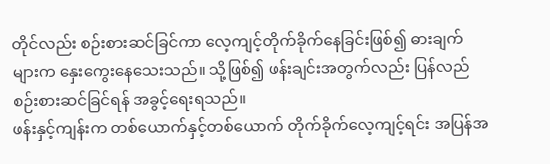တိုင်လည်း စဉ်းစားဆင်ခြင်ကာ လေ့ကျင့်တိုက်ခိုက်နေခြင်းဖြစ်၍ ဓားချက်များက နှေးကွေးနေသေးသည်။ သို့ဖြစ်၍ ဖန်းချင်းအတွက်လည်း ပြန်လည်စဉ်းစားဆင်ခြင်ရန် အခွင့်ရေးရသည်။
ဖန်းနှင့်ကျန်းက တစ်ယောက်နှင့်တစ်ယောက် တိုက်ခိုက်လေ့ကျင့်ရင်း အပြန်အ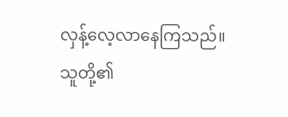လှန့်လေ့လာနေကြသည်။ သူတို့၏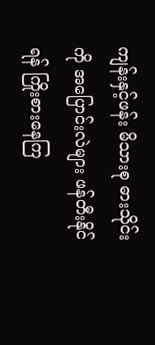ကျန်းနှင့်ဖန်း မိသားစု ဓားသိုင်းကို အပြောင်းလဲများ ဖန်တီးနိုင်ရန် ကြိုးစားနေကြ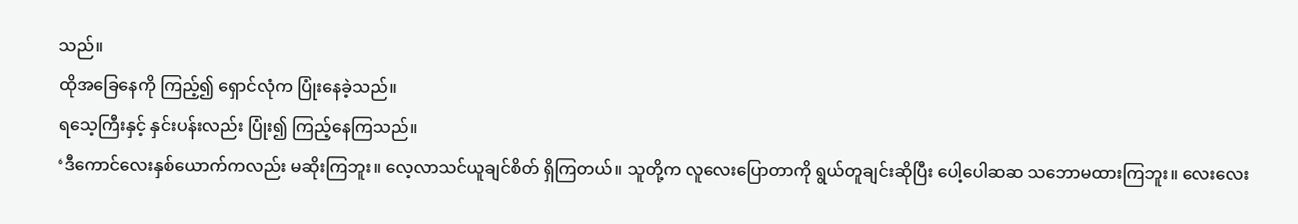သည်။
ထိုအခြေနေကို ကြည့်၍ ရှောင်လုံက ပြုံးနေခဲ့သည်။
ရသေ့ကြီးနှင့် နှင်းပန်းလည်း ပြုံး၍ ကြည့်နေကြသည်။
‘ဒီကောင်လေးနှစ်ယောက်ကလည်း မဆိုးကြဘူး။ လေ့လာသင်ယူချင်စိတ် ရှိကြတယ်။ သူတို့က လူလေးပြောတာကို ရွယ်တူချင်းဆိုပြီး ပေါ့ပေါဆဆ သဘောမထားကြဘူး။ လေးလေး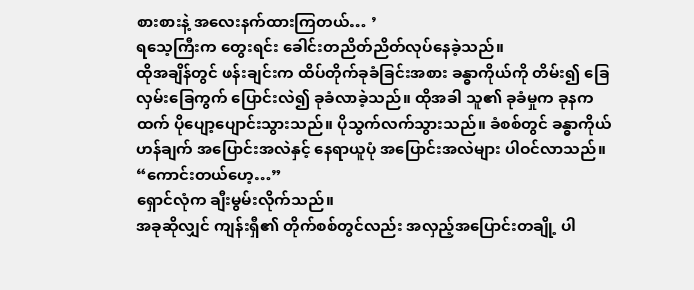စားစားနဲ့ အလေးနက်ထားကြတယ်… ’
ရသေ့ကြီးက တွေးရင်း ခေါင်းတညိတ်ညိတ်လုပ်နေခဲ့သည်။
ထိုအချိန်တွင် ဖန်းချင်းက ထိပ်တိုက်ခုခံခြင်းအစား ခန္ဓာကိုယ်ကို တိမ်း၍ ခြေလှမ်းခြေကွက် ပြောင်းလဲ၍ ခုခံလာခဲ့သည်။ ထိုအခါ သူ၏ ခုခံမှုက ခုနကထက် ပိုပျော့ပျောင်းသွားသည်။ ပိုသွက်လက်သွားသည်။ ခံစစ်တွင် ခန္ဓာကိုယ် ဟန်ချက် အပြောင်းအလဲနှင့် နေရာယူပုံ အပြောင်းအလဲများ ပါဝင်လာသည်။
“ကောင်းတယ်ဟေ့…”
ရှောင်လုံက ချီးမွမ်းလိုက်သည်။
အခုဆိုလျှင် ကျန်းရှီ၏ တိုက်စစ်တွင်လည်း အလှည့်အပြောင်းတချို့ ပါ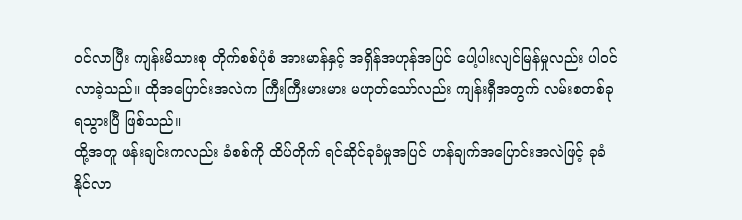ဝင်လာပြီး ကျန်းမိသားစု တိုက်စစ်ပုံစံ အားမာန်နှင့် အရှိန်အဟုန်အပြင် ပေါ့ပါးလျင်မြန်မှုလည်း ပါဝင်လာခဲ့သည်။ ထိုအပြောင်းအလဲက ကြီးကြီးမားမား မဟုတ်သော်လည်း ကျန်းရှီအတွက် လမ်းစတစ်ခု ရသွားပြီ ဖြစ်သည်။
ထို့အတူ ဖန်းချင်းကလည်း ခံစစ်ကို ထိပ်တိုက် ရင်ဆိုင်ခုခံမှုအပြင် ဟန်ချက်အပြောင်းအလဲဖြင့် ခုခံနိုင်လာ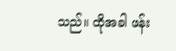သည်။ ထိုအခါ ဖန်း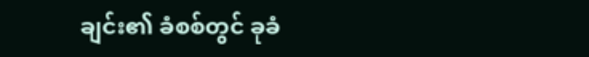ချင်း၏ ခံစစ်တွင် ခုခံ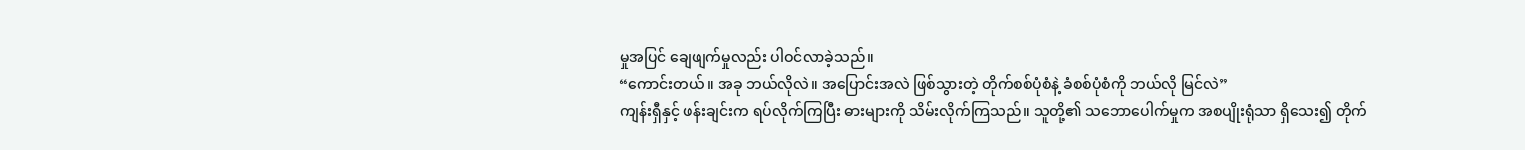မှုအပြင် ချေဖျက်မှုလည်း ပါဝင်လာခဲ့သည်။
“ကောင်းတယ်။ အခု ဘယ်လိုလဲ။ အပြောင်းအလဲ ဖြစ်သွားတဲ့ တိုက်စစ်ပုံစံနဲ့ ခံစစ်ပုံစံကို ဘယ်လို မြင်လဲ”
ကျန်းရှီနှင့် ဖန်းချင်းက ရပ်လိုက်ကြပြီး ဓားများကို သိမ်းလိုက်ကြသည်။ သူတို့၏ သဘောပေါက်မှုက အစပျိုးရုံသာ ရှိသေး၍ တိုက်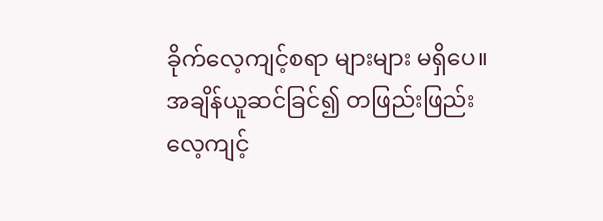ခိုက်လေ့ကျင့်စရာ များများ မရှိပေ။ အချိန်ယူဆင်ခြင်၍ တဖြည်းဖြည်း လေ့ကျင့်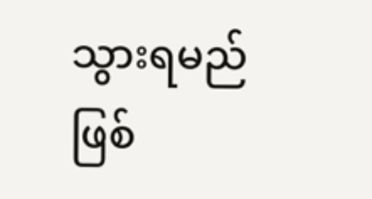သွားရမည် ဖြစ်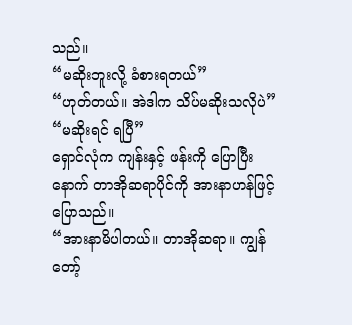သည်။
“မဆိုးဘူးလို့ ခံစားရတယ်”
“ဟုတ်တယ်။ အဲဒါက သိပ်မဆိုးသလိုပဲ”
“မဆိုးရင် ရပြီ”
ရှောင်လုံက ကျန်းနှင့် ဖန်းကို ပြောပြီးနောက် တာအိုဆရာပိုင်ကို အားနာဟန်ဖြင့် ပြောသည်။
“အားနာမိပါတယ်။ တာအိုဆရာ။ ကျွန်တော့်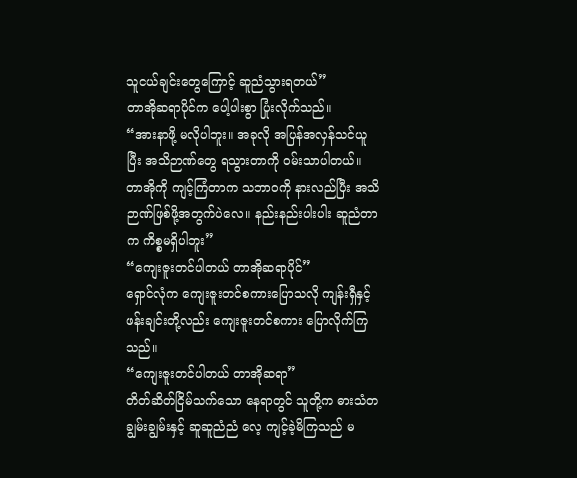သူငယ်ချင်းတွေကြောင့် ဆူညံသွားရတယ်”
တာအိုဆရာပိုင်က ပေါ့ပါးစွာ ပြုံးလိုက်သည်။
“အားနာဖို့ မလိုပါဘူး။ အခုလို အပြန်အလှန်သင်ယူပြီး အသိဉာဏ်တွေ ရသွားတာကို ဝမ်းသာပါတယ်။ တာအိုကို ကျင့်ကြံတာက သဘာဝကို နားလည်ပြီး အသိဉာဏ်ဖြစ်ဖို့အတွက်ပဲလေ။ နည်းနည်းပါးပါး ဆူညံတာက ကိစ္စမရှိပါဘူး”
“ကျေးဇူးတင်ပါတယ် တာအိုဆရာပိုင်”
ရှောင်လုံက ကျေးဇူးတင်စကားပြောသလို ကျန်းရှီနှင့် ဖန်းချင်းတို့လည်း ကျေးဇူးတင်စကား ပြောလိုက်ကြသည်။
“ကျေးဇူးတင်ပါတယ် တာအိုဆရာ”
တိတ်ဆိတ်ငြိမ်သက်သော နေရာတွင် သူတို့က ဓားသံတချွမ်းချွမ်းနှင့် ဆူဆူညံညံ လေ့ ကျင့်ခဲ့မိကြသည် မ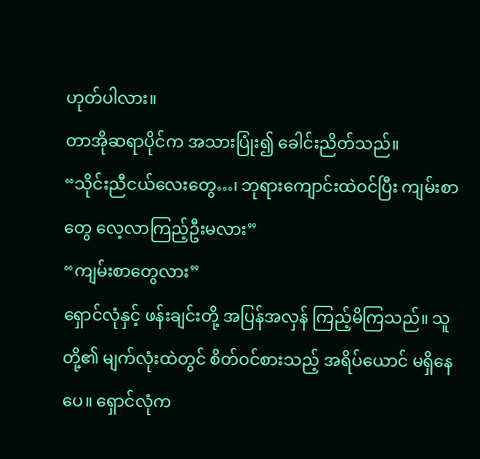ဟုတ်ပါလား။
တာအိုဆရာပိုင်က အသားပြုံး၍ ခေါင်းညိတ်သည်။
“သိုင်းညီငယ်လေးတွေ…၊ ဘုရားကျောင်းထဲဝင်ပြီး ကျမ်းစာတွေ လေ့လာကြည့်ဦးမလား”
“ကျမ်းစာတွေလား”
ရှောင်လုံနှင့် ဖန်းချင်းတို့ အပြန်အလှန် ကြည့်မိကြသည်။ သူတို့၏ မျက်လုံးထဲတွင် စိတ်ဝင်စားသည့် အရိပ်ယောင် မရှိနေပေ။ ရှောင်လုံက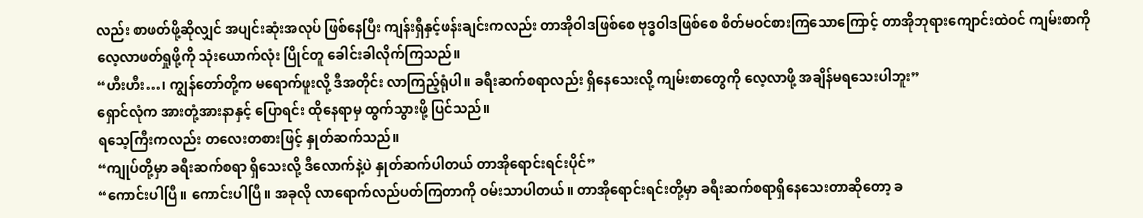လည်း စာဖတ်ဖို့ဆိုလျှင် အပျင်းဆုံးအလုပ် ဖြစ်နေပြီး ကျန်းရှီနှင့်ဖန်းချင်းကလည်း တာအိုဝါဒဖြစ်စေ ဗုဒ္ဓဝါဒဖြစ်စေ စိတ်မဝင်စားကြသောကြောင့် တာအိုဘုရားကျောင်းထဲဝင် ကျမ်းစာကို လေ့လာဖတ်ရှုဖို့ကို သုံးယောက်လုံး ပြိုင်တူ ခေါင်းခါလိုက်ကြသည်။
“ဟီးဟီး…၊ ကျွန်တော်တို့က မရောက်ဖူးလို့ ဒီအတိုင်း လာကြည့်ရုံပါ။ ခရီးဆက်စရာလည်း ရှိနေသေးလို့ ကျမ်းစာတွေကို လေ့လာဖို့ အချိန်မရသေးပါဘူး”
ရှောင်လုံက အားတုံ့အားနာနှင့် ပြောရင်း ထိုနေရာမှ ထွက်သွားဖို့ ပြင်သည်။
ရသေ့ကြီးကလည်း တလေးတစားဖြင့် နှုတ်ဆက်သည်။
“ကျုပ်တို့မှာ ခရီးဆက်စရာ ရှိသေးလို့ ဒီလောက်နဲ့ပဲ နှုတ်ဆက်ပါတယ် တာအိုရောင်းရင်းပိုင်”
“ကောင်းပါပြီ။ ကောင်းပါပြီ။ အခုလို လာရောက်လည်ပတ်ကြတာကို ဝမ်းသာပါတယ်။ တာအိုရောင်းရင်းတို့မှာ ခရီးဆက်စရာရှိနေသေးတာဆိုတော့ ခ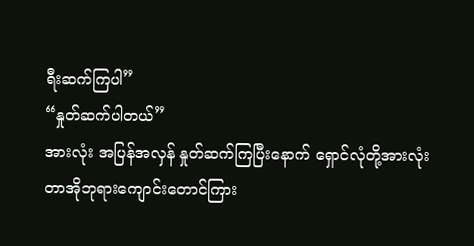ရီးဆက်ကြပါ”
“နှုတ်ဆက်ပါတယ်”
အားလုံး အပြန်အလှန် နှုတ်ဆက်ကြပြီးနောက် ရှောင်လုံတို့အားလုံး တာအိုဘုရားကျောင်းတောင်ကြား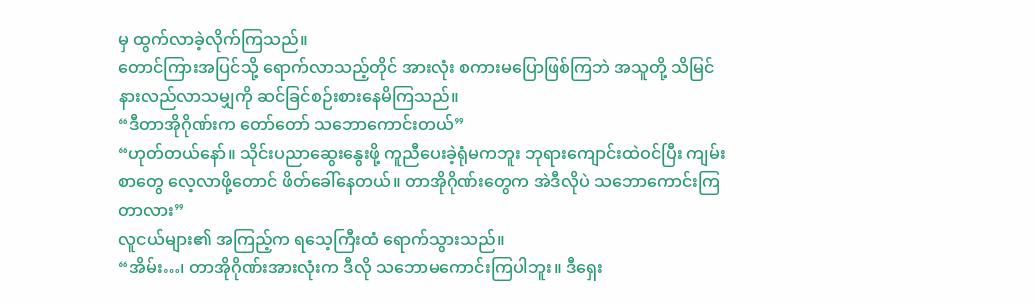မှ ထွက်လာခဲ့လိုက်ကြသည်။
တောင်ကြားအပြင်သို့ ရောက်လာသည့်တိုင် အားလုံး စကားမပြောဖြစ်ကြဘဲ အသူတို့ သိမြင်နားလည်လာသမျှကို ဆင်ခြင်စဉ်းစားနေမိကြသည်။
“ဒီတာအိုဂိုဏ်းက တော်တော် သဘောကောင်းတယ်”
“ဟုတ်တယ်နော်။ သိုင်းပညာဆွေးနွေးဖို့ ကူညီပေးခဲ့ရုံမကဘူး ဘုရားကျောင်းထဲဝင်ပြီး ကျမ်းစာတွေ လေ့လာဖို့တောင် ဖိတ်ခေါ်နေတယ်။ တာအိုဂိုဏ်းတွေက အဲဒီလိုပဲ သဘောကောင်းကြတာလား”
လူငယ်များ၏ အကြည့်က ရသေ့ကြီးထံ ရောက်သွားသည်။
“အိမ်း…၊ တာအိုဂိုဏ်းအားလုံးက ဒီလို သဘောမကောင်းကြပါဘူး။ ဒီရှေး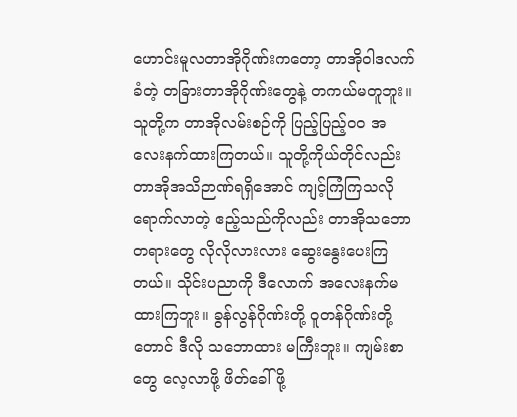ဟောင်းမူလတာအိုဂိုဏ်းကတော့ တာအိုဝါဒလက်ခံတဲ့ တခြားတာအိုဂိုဏ်းတွေနဲ့ တကယ်မတူဘူး။ သူတို့က တာအိုလမ်းစဉ်ကို ပြည့်ပြည့်ဝဝ အလေးနက်ထားကြတယ်။ သူတို့ကိုယ်တိုင်လည်း တာအိုအသိဉာဏ်ရရှိအောင် ကျင့်ကြံကြသလို ရောက်လာတဲ့ ဧည့်သည်ကိုလည်း တာအိုသဘောတရားတွေ လိုလိုလားလား ဆွေးနွေးပေးကြတယ်။ သိုင်းပညာကို ဒီလောက် အလေးနက်မထားကြဘူး။ ခွန်လွန်ဂိုဏ်းတို့ ဝူတန်ဂိုဏ်းတို့တောင် ဒီလို သဘောထား မကြီးဘူး။ ကျမ်းစာတွေ လေ့လာဖို့ ဖိတ်ခေါ်ဖို့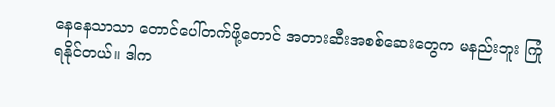နေနေသာသာ တောင်ပေါ်တက်ဖို့တောင် အတားဆီးအစစ်ဆေးတွေက မနည်းဘူး ကြုံရနိုင်တယ်။ ဒါက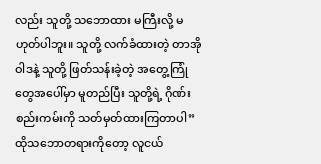လည်း သူတို့ သဘောထား မကြီးလို့ မဟုတ်ပါဘူး။ သူတို့ လက်ခံထားတဲ့ တာအိုဝါဒနဲ့ သူတို့ ဖြတ်သန်းခဲ့တဲ့ အတွေ့ကြုံတွေအပေါ်မှာ မူတည်ပြီး သူတို့ရဲ့ ဂိုဏ်းစည်းကမ်းကို သတ်မှတ်ထားကြတာပါ”
ထိုသဘောတရားကိုတော့ လူငယ်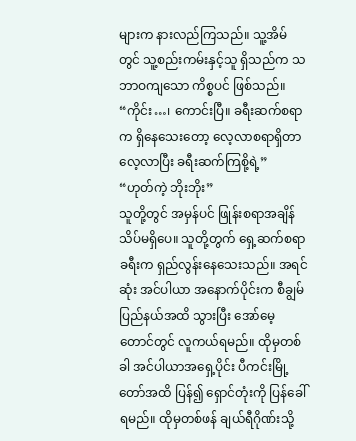များက နားလည်ကြသည်။ သူ့အိမ်တွင် သူ့စည်းကမ်းနှင့်သူ ရှိသည်က သဘာဝကျသော ကိစ္စပင် ဖြစ်သည်။
“ကိုင်း…၊ ကောင်းပြီ။ ခရီးဆက်စရာက ရှိနေသေးတော့ လေ့လာစရာရှိတာ လေ့လာပြီး ခရီးဆက်ကြစို့ရဲ့”
“ဟုတ်ကဲ့ ဘိုးဘိုး”
သူတို့တွင် အမှန်ပင် ဖြုန်းစရာအချိန် သိပ်မရှိပေ။ သူတို့တွက် ရှေ့ဆက်စရာခရီးက ရှည်လွန်းနေသေးသည်။ အရင်ဆုံး အင်ပါယာ အနောက်ပိုင်းက စီချွမ်ပြည်နယ်အထိ သွားပြီး အော်မေ့တောင်တွင် လူကယ်ရမည်။ ထိုမှတစ်ခါ အင်ပါယာအရှေ့ပိုင်း ပီကင်းမြို့တော်အထိ ပြန်၍ ရှောင်တုံးကို ပြန်ခေါ်ရမည်။ ထိုမှတစ်ဖန် ချယ်ရီဂိုဏ်းသို့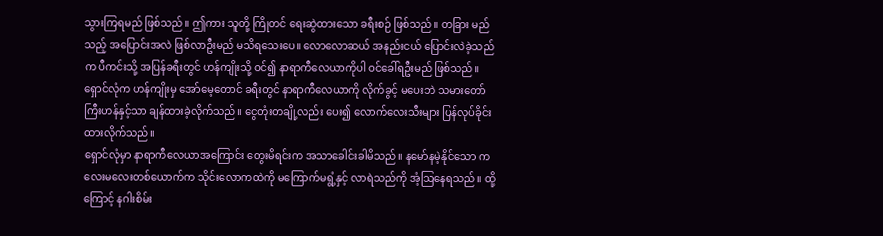သွားကြရမည် ဖြစ်သည်။ ဤကား သူတို့ ကြိုတင် ရေးဆွဲထားသော ခရီးစဉ် ဖြစ်သည်။ တခြား မည်သည့် အပြောင်းအလဲ ဖြစ်လာဦးမည် မသိရသေးပေ။ လောလောဆယ် အနည်းငယ် ပြောင်းလဲခဲ့သည်က ပီကင်းသို့ အပြန်ခရီးတွင် ဟန်ကျိုးသို့ ဝင်၍ နာရာကီလေယာကိုပါ ဝင်ခေါ်ရဦးမည် ဖြစ်သည်။
ရှောင်လုံက ဟန်ကျိုးမှ အော်မေ့တောင် ခရီးတွင် နာရာကီလေယာကို လိုက်ခွင့် မပေးဘဲ သမားတော်ကြီးဟန်နှင့်သာ ချန်ထားခဲ့လိုက်သည်။ ငွေတုံးတချို့လည်း ပေး၍ လောက်လေးသီးများ ပြန်လုပ်ခိုင်းထားလိုက်သည်။
ရှောင်လုံမှာ နာရာကီလေယာအကြောင်း တွေးမိရင်းက အသာခေါင်းခါမိသည်။ နမော်နမဲ့နိုင်သော ကလေးမလေးတစ်ယောက်က သိုင်းလောကထဲကို မကြောက်မရွံ့နှင့် လာရဲသည်ကို အံ့ဩနေရသည်။ ထို့ကြောင့် နဂါးစိမ်း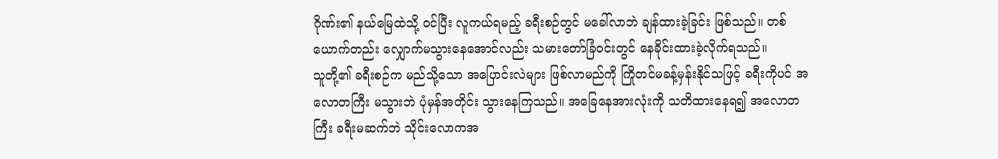ဂိုဏ်း၏ နယ်မြေထဲသို့ ဝင်ပြီး လူကယ်ရမည့် ခရီးစဉ်တွင် မခေါ်လာဘဲ ချန်ထားခဲ့ခြင်း ဖြစ်သည်။ တစ်ယောက်တည်း လျှောက်မသွားနေအောင်လည်း သမားတော်ခြံဝင်းတွင် နေခိုင်းထားခဲ့လိုက်ရသည်။
သူတို့၏ ခရီးစဉ်က မည်သို့သော အပြောင်းလဲများ ဖြစ်လာမည်ကို ကြိုတင်မခန့်မှန်းနိုင်သဖြင့် ခရီးကိုပင် အလောတကြီး မသွားဘဲ ပုံမှန်အတိုင်း သွားနေကြသည်။ အခြေနေအားလုံးကို သတိထားနေရ၍ အလောတကြီး ခရီးမဆက်ဘဲ သိုင်းလောကအ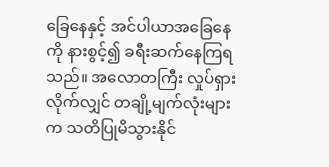ခြေနေနှင့် အင်ပါယာအခြေနေကို နားစွင့်၍ ခရီးဆက်နေကြရသည်။ အလောတကြီး လှုပ်ရှားလိုက်လျှင် တချို့မျက်လုံးများက သတိပြုမိသွားနိုင်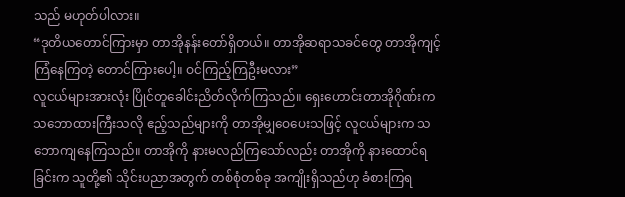သည် မဟုတ်ပါလား။
“ဒုတိယတောင်ကြားမှာ တာအိုနန်းတော်ရှိတယ်။ တာအိုဆရာသခင်တွေ တာအိုကျင့်ကြံနေကြတဲ့ တောင်ကြားပေါ့။ ဝင်ကြည့်ကြဦးမလား”
လူငယ်များအားလုံး ပြိုင်တူခေါင်းညိတ်လိုက်ကြသည်။ ရှေးဟောင်းတာအိုဂိုဏ်းက သဘောထားကြီးသလို ဧည့်သည်များကို တာအိုမျှဝေပေးသဖြင့် လူငယ်များက သဘောကျနေကြသည်။ တာအိုကို နားမလည်ကြသော်လည်း တာအိုကို နားထောင်ရခြင်းက သူတို့၏ သိုင်းပညာအတွက် တစ်စုံတစ်ခု အကျိုးရှိသည်ဟု ခံစားကြရ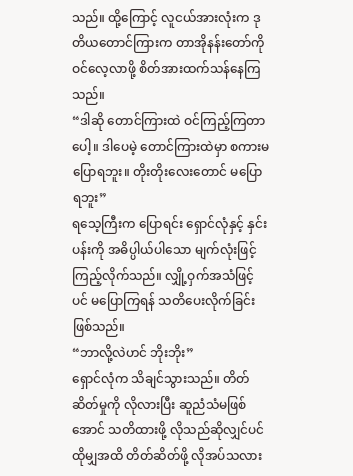သည်။ ထို့ကြောင့် လူငယ်အားလုံးက ဒုတိယတောင်ကြားက တာအိုနန်းတော်ကို ဝင်လေ့လာဖို့ စိတ်အားထက်သန်နေကြသည်။
“ဒါဆို တောင်ကြားထဲ ဝင်ကြည့်ကြတာပေါ့။ ဒါပေမဲ့ တောင်ကြားထဲမှာ စကားမပြောရဘူး။ တိုးတိုးလေးတောင် မပြောရဘူး”
ရသေ့ကြီးက ပြောရင်း ရှောင်လုံနှင့် နှင်းပန်းကို အဓိပ္ပါယ်ပါသော မျက်လုံးဖြင့် ကြည့်လိုက်သည်။ လျှို့ဝှက်အသံဖြင့်ပင် မပြောကြရန် သတိပေးလိုက်ခြင်း ဖြစ်သည်။
“ဘာလို့လဲဟင် ဘိုးဘိုး”
ရှောင်လုံက သိချင်သွားသည်။ တိတ်ဆိတ်မှုကို လိုလားပြီး ဆူညံသံမဖြစ်အောင် သတိထားဖို့ လိုသည်ဆိုလျှင်ပင် ထိုမျှအထိ တိတ်ဆိတ်ဖို့ လိုအပ်သလား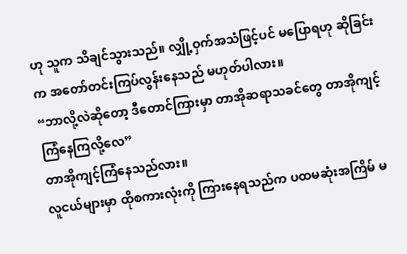ဟု သူက သိချင်သွားသည်။ လျှို့ဝှက်အသံဖြင့်ပင် မပြောရဟု ဆိုခြင်းက အတော်တင်းကြပ်လွန်းနေသည် မဟုတ်ပါလား။
“ဘာလို့လဲဆိုတော့ ဒီတောင်ကြားမှာ တာအိုဆရာသခင်တွေ တာအိုကျင့်ကြံနေကြလို့လေ”
တာအိုကျင့်ကြံနေသည်လား။
လူငယ်များမှာ ထိုစကားလုံးကို ကြားနေရသည်က ပထမဆုံးအကြိမ် မ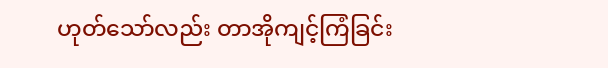ဟုတ်သော်လည်း တာအိုကျင့်ကြံခြင်း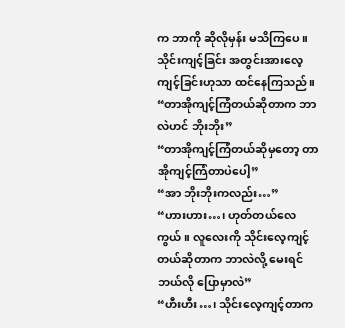က ဘာကို ဆိုလိုမှန်း မသိကြပေ။ သိုင်းကျင့်ခြင်း အတွင်းအားလေ့ကျင့်ခြင်းဟုသာ ထင်နေကြသည်။
“တာအိုကျင့်ကြံတယ်ဆိုတာက ဘာလဲဟင် ဘိုးဘိုး”
“တာအိုကျင့်ကြံတယ်ဆိုမှတော့ တာအိုကျင့်ကြံတာပဲပေါ့”
“အာ ဘိုးဘိုးကလည်း…”
“ဟားဟား…၊ ဟုတ်တယ်လေကွယ်။ လူလေးကို သိုင်းလေ့ကျင့်တယ်ဆိုတာက ဘာလဲလို့ မေးရင် ဘယ်လို ပြောမှာလဲ”
“ဟီးဟီး…၊ သိုင်းလေ့ကျင့်တာက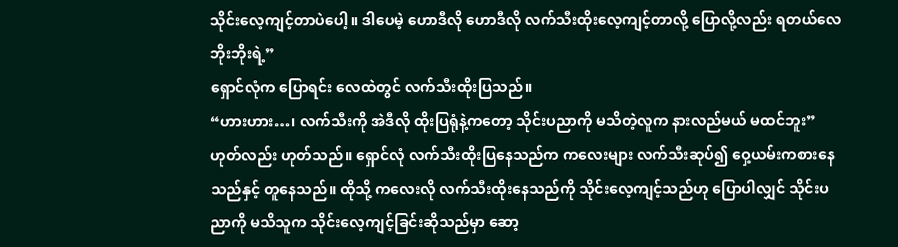သိုင်းလေ့ကျင့်တာပဲပေါ့။ ဒါပေမဲ့ ဟောဒီလို ဟောဒီလို လက်သီးထိုးလေ့ကျင့်တာလို့ ပြောလို့လည်း ရတယ်လေ ဘိုးဘိုးရဲ့”
ရှောင်လုံက ပြောရင်း လေထဲတွင် လက်သီးထိုးပြသည်။
“ဟားဟား…၊ လက်သီးကို အဲဒီလို ထိုးပြရုံနဲ့ကတော့ သိုင်းပညာကို မသိတဲ့လူက နားလည်မယ် မထင်ဘူး”
ဟုတ်လည်း ဟုတ်သည်။ ရှောင်လုံ လက်သီးထိုးပြနေသည်က ကလေးများ လက်သီးဆုပ်၍ ဝှေ့ယမ်းကစားနေသည်နှင့် တူနေသည်။ ထိုသို့ ကလေးလို လက်သီးထိုးနေသည်ကို သိုင်းလေ့ကျင့်သည်ဟု ပြောပါလျှင် သိုင်းပညာကို မသိသူက သိုင်းလေ့ကျင့်ခြင်းဆိုသည်မှာ ဆော့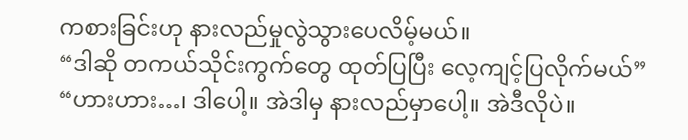ကစားခြင်းဟု နားလည်မှုလွဲသွားပေလိမ့်မယ်။
“ဒါဆို တကယ်သိုင်းကွက်တွေ ထုတ်ပြပြီး လေ့ကျင့်ပြလိုက်မယ်”
“ဟားဟား…၊ ဒါပေါ့။ အဲဒါမှ နားလည်မှာပေါ့။ အဲဒီလိုပဲ။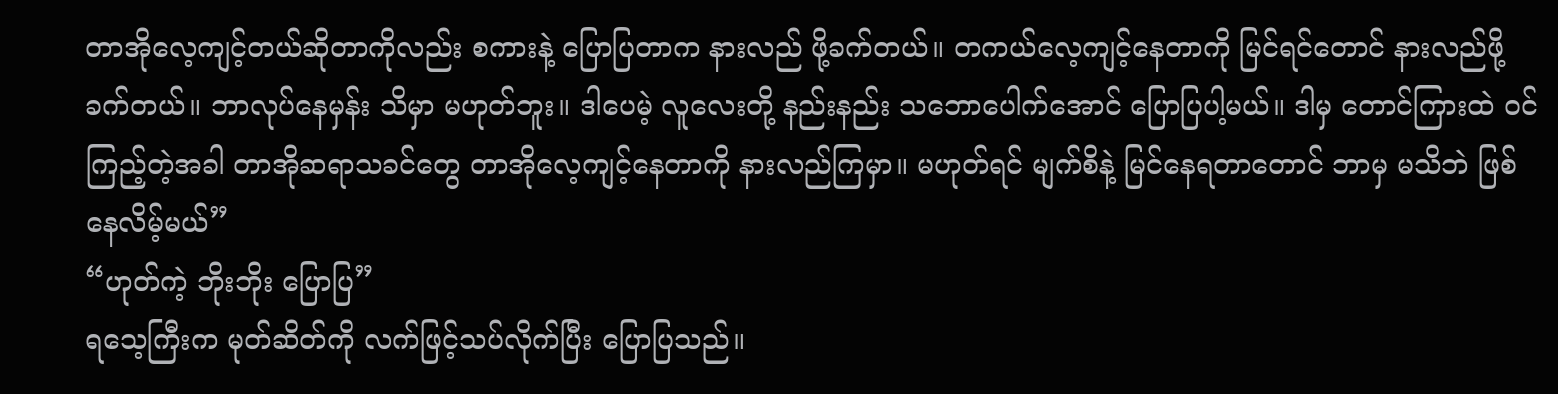တာအိုလေ့ကျင့်တယ်ဆိုတာကိုလည်း စကားနဲ့ ပြောပြတာက နားလည် ဖို့ခက်တယ်။ တကယ်လေ့ကျင့်နေတာကို မြင်ရင်တောင် နားလည်ဖို့ ခက်တယ်။ ဘာလုပ်နေမှန်း သိမှာ မဟုတ်ဘူး။ ဒါပေမဲ့ လူလေးတို့ နည်းနည်း သဘောပေါက်အောင် ပြောပြပါ့မယ်။ ဒါမှ တောင်ကြားထဲ ဝင်ကြည့်တဲ့အခါ တာအိုဆရာသခင်တွေ တာအိုလေ့ကျင့်နေတာကို နားလည်ကြမှာ။ မဟုတ်ရင် မျက်စိနဲ့ မြင်နေရတာတောင် ဘာမှ မသိဘဲ ဖြစ်နေလိမ့်မယ်”
“ဟုတ်ကဲ့ ဘိုးဘိုး ပြောပြ”
ရသေ့ကြီးက မုတ်ဆိတ်ကို လက်ဖြင့်သပ်လိုက်ပြီး ပြောပြသည်။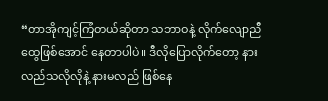“တာအိုကျင့်ကြံတယ်ဆိုတာ သဘာဝနဲ့ လိုက်လျောညီထွေဖြစ်အောင် နေတာပါပဲ။ ဒီလိုပြောလိုက်တော့ နားလည်သလိုလိုနဲ့ နားမလည် ဖြစ်နေ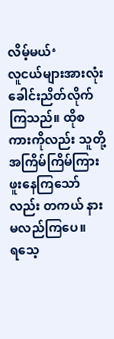လိမ့်မယ်‘
လူငယ်များအားလုံး ခေါင်းညိတ်လိုက်ကြသည်။ ထိုစကားကိုလည်း သူတို့ အကြိမ်ကြိမ်ကြားဖူးနေကြသော်လည်း တကယ် နားမလည်ကြပေ။
ရသေ့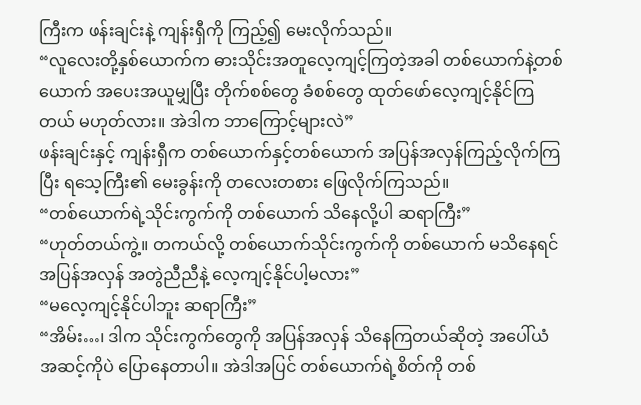ကြီးက ဖန်းချင်းနဲ့ ကျန်းရှီကို ကြည့်၍ မေးလိုက်သည်။
“လူလေးတို့နှစ်ယောက်က ဓားသိုင်းအတူလေ့ကျင့်ကြတဲ့အခါ တစ်ယောက်နဲ့တစ်ယောက် အပေးအယူမျှပြီး တိုက်စစ်တွေ ခံစစ်တွေ ထုတ်ဖော်လေ့ကျင့်နိုင်ကြတယ် မဟုတ်လား။ အဲဒါက ဘာကြောင့်များလဲ”
ဖန်းချင်းနှင့် ကျန်းရှီက တစ်ယောက်နှင့်တစ်ယောက် အပြန်အလှန်ကြည့်လိုက်ကြပြီး ရသေ့ကြီး၏ မေးခွန်းကို တလေးတစား ဖြေလိုက်ကြသည်။
“တစ်ယောက်ရဲ့သိုင်းကွက်ကို တစ်ယောက် သိနေလို့ပါ ဆရာကြီး”
“ဟုတ်တယ်ကွဲ့။ တကယ်လို့ တစ်ယောက်သိုင်းကွက်ကို တစ်ယောက် မသိနေရင် အပြန်အလှန် အတွဲညီညီနဲ့ လေ့ကျင့်နိုင်ပါ့မလား”
“မလေ့ကျင့်နိုင်ပါဘူး ဆရာကြီး”
“အိမ်း…၊ ဒါက သိုင်းကွက်တွေကို အပြန်အလှန် သိနေကြတယ်ဆိုတဲ့ အပေါ်ယံအဆင့်ကိုပဲ ပြောနေတာပါ။ အဲဒါအပြင် တစ်ယောက်ရဲ့စိတ်ကို တစ်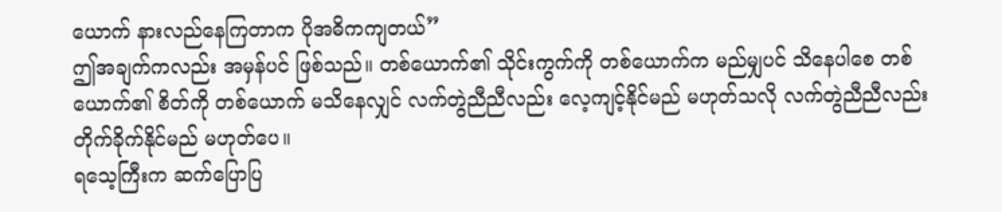ယောက် နားလည်နေကြတာက ပိုအဓိကကျတယ်”
ဤအချက်ကလည်း အမှန်ပင် ဖြစ်သည်။ တစ်ယောက်၏ သိုင်းကွက်ကို တစ်ယောက်က မည်မျှပင် သိနေပါစေ တစ်ယောက်၏ စိတ်ကို တစ်ယောက် မသိနေလျှင် လက်တွဲညီညီလည်း လေ့ကျင့်နိုင်မည် မဟုတ်သလို လက်တွဲညီညီလည်း တိုက်ခိုက်နိုင်မည် မဟုတ်ပေ။
ရသေ့ကြီးက ဆက်ပြောပြ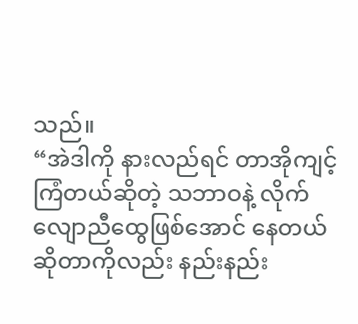သည်။
“အဲဒါကို နားလည်ရင် တာအိုကျင့်ကြံတယ်ဆိုတဲ့ သဘာဝနဲ့ လိုက်လျောညီထွေဖြစ်အောင် နေတယ်ဆိုတာကိုလည်း နည်းနည်း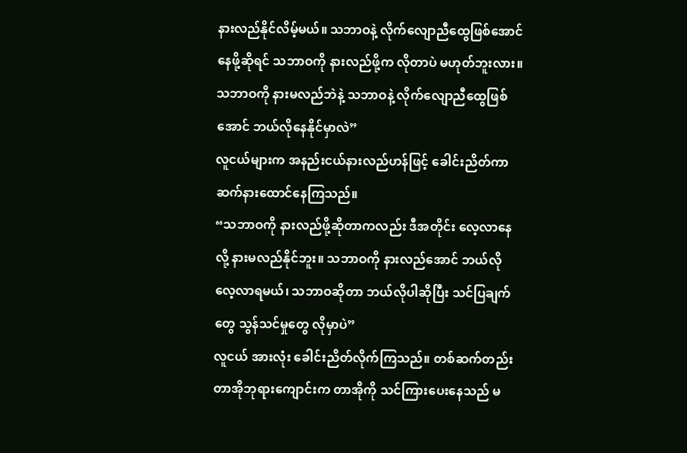နားလည်နိုင်လိမ့်မယ်။ သဘာဝနဲ့ လိုက်လျောညီထွေဖြစ်အောင် နေဖို့ဆိုရင် သဘာဝကို နားလည်ဖို့က လိုတာပဲ မဟုတ်ဘူးလား။ သဘာဝကို နားမလည်ဘဲနဲ့ သဘာဝနဲ့ လိုက်လျောညီထွေဖြစ်အောင် ဘယ်လိုနေနိုင်မှာလဲ”
လူငယ်များက အနည်းငယ်နားလည်ဟန်ဖြင့် ခေါင်းညိတ်ကာ ဆက်နားထောင်နေကြသည်။
“သဘာဝကို နားလည်ဖို့ဆိုတာကလည်း ဒီအတိုင်း လေ့လာနေလို့ နားမလည်နိုင်ဘူး။ သဘာဝကို နားလည်အောင် ဘယ်လို လေ့လာရမယ်၊ သဘာဝဆိုတာ ဘယ်လိုပါဆိုပြီး သင်ပြချက်တွေ သွန်သင်မှုတွေ လိုမှာပဲ”
လူငယ် အားလုံး ခေါင်းညိတ်လိုက်ကြသည်။ တစ်ဆက်တည်း တာအိုဘုရားကျောင်းက တာအိုကို သင်ကြားပေးနေသည် မ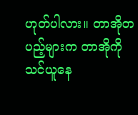ဟုတ်ပါလား။ တာအိုတပည့်များက တာအိုကို သင်ယူနေ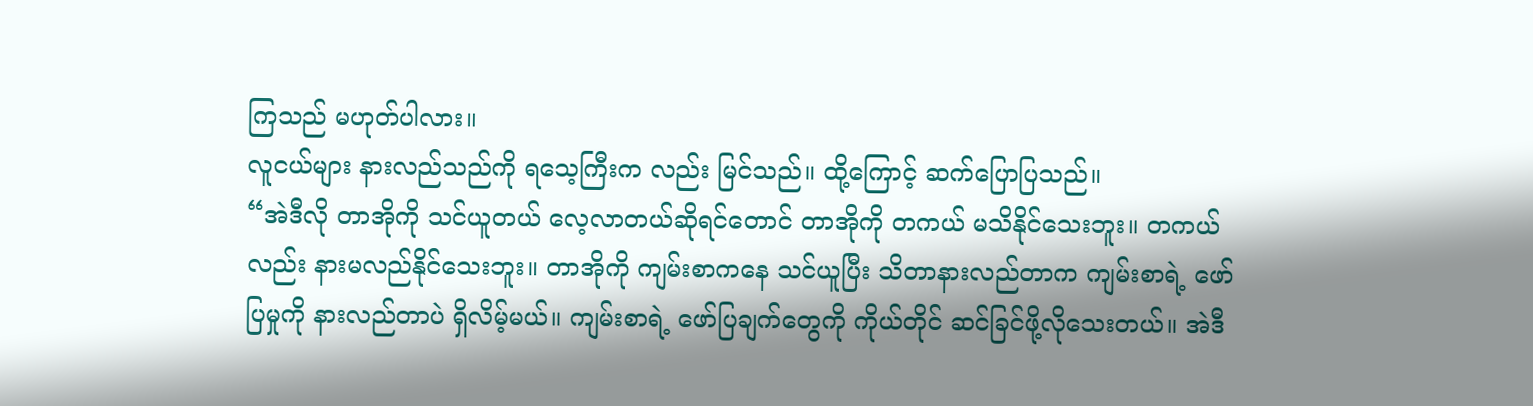ကြသည် မဟုတ်ပါလား။
လူငယ်များ နားလည်သည်ကို ရသေ့ကြီးက လည်း မြင်သည်။ ထို့ကြောင့် ဆက်ပြောပြသည်။
“အဲဒီလို တာအိုကို သင်ယူတယ် လေ့လာတယ်ဆိုရင်တောင် တာအိုကို တကယ် မသိနိုင်သေးဘူး။ တကယ်လည်း နားမလည်နိုင်သေးဘူး။ တာအိုကို ကျမ်းစာကနေ သင်ယူပြီး သိတာနားလည်တာက ကျမ်းစာရဲ့ ဖော်ပြမှုကို နားလည်တာပဲ ရှိလိမ့်မယ်။ ကျမ်းစာရဲ့ ဖော်ပြချက်တွေကို ကိုယ်တိုင် ဆင်ခြင်ဖို့လိုသေးတယ်။ အဲဒီ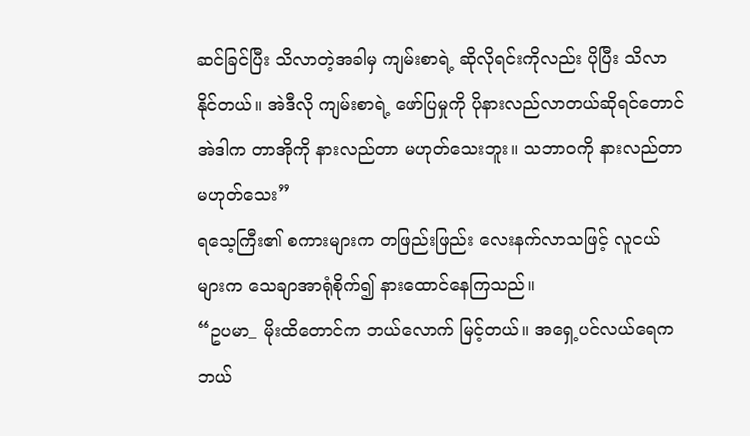ဆင်ခြင်ပြီး သိလာတဲ့အခါမှ ကျမ်းစာရဲ့ ဆိုလိုရင်းကိုလည်း ပိုပြီး သိလာနိုင်တယ်။ အဲဒီလို ကျမ်းစာရဲ့ ဖော်ပြမှုကို ပိုနားလည်လာတယ်ဆိုရင်တောင် အဲဒါက တာအိုကို နားလည်တာ မဟုတ်သေးဘူး။ သဘာဝကို နားလည်တာ မဟုတ်သေး”
ရသေ့ကြီး၏ စကားများက တဖြည်းဖြည်း လေးနက်လာသဖြင့် လူငယ်များက သေချာအာရုံစိုက်၍ နားထောင်နေကြသည်။
“ဥပမာ_ မိုးထိတောင်က ဘယ်လောက် မြင့်တယ်။ အရှေ့ပင်လယ်ရေက ဘယ်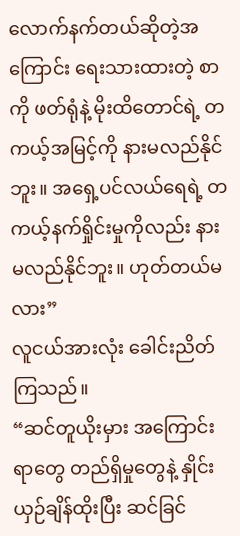လောက်နက်တယ်ဆိုတဲ့အကြောင်း ရေးသားထားတဲ့ စာကို ဖတ်ရုံနဲ့ မိုးထိတောင်ရဲ့ တကယ့်အမြင့်ကို နားမလည်နိုင်ဘူး။ အရှေ့ပင်လယ်ရေရဲ့ တကယ့်နက်ရှိုင်းမှုကိုလည်း နားမလည်နိုင်ဘူး။ ဟုတ်တယ်မလား”
လူငယ်အားလုံး ခေါင်းညိတ်ကြသည်။
“ဆင်တူယိုးမှား အကြောင်းရာတွေ တည်ရှိမှုတွေနဲ့ နှိုင်းယှဉ်ချိန်ထိုးပြီး ဆင်ခြင်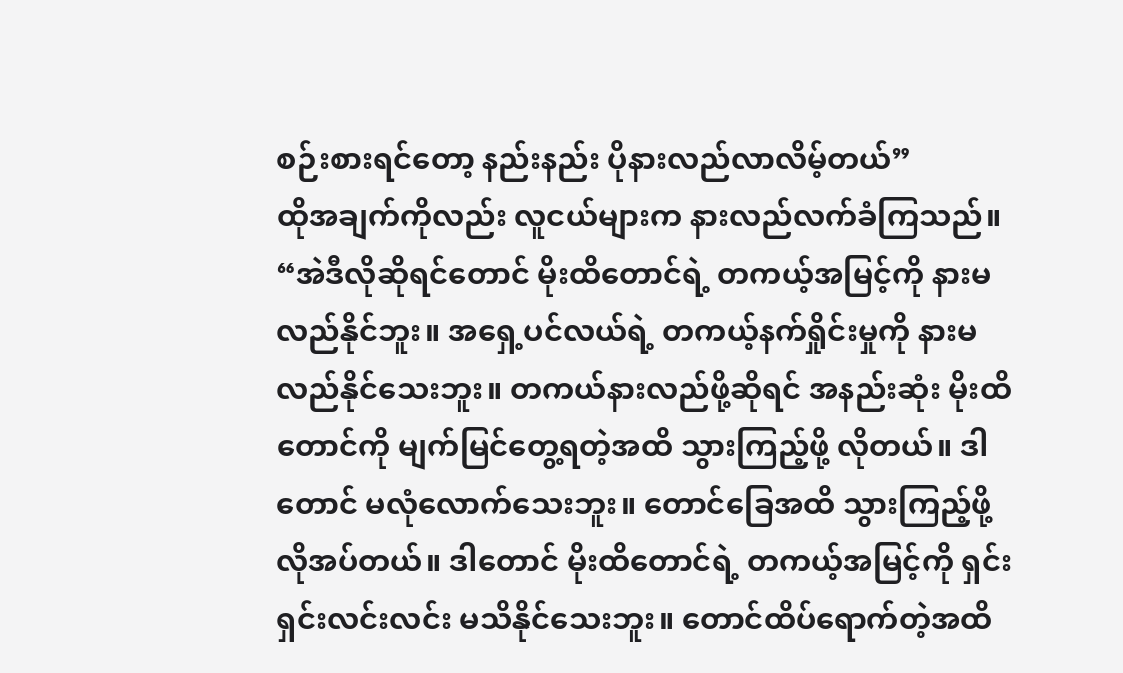စဉ်းစားရင်တော့ နည်းနည်း ပိုနားလည်လာလိမ့်တယ်”
ထိုအချက်ကိုလည်း လူငယ်များက နားလည်လက်ခံကြသည်။
“အဲဒီလိုဆိုရင်တောင် မိုးထိတောင်ရဲ့ တကယ့်အမြင့်ကို နားမလည်နိုင်ဘူး။ အရှေ့ပင်လယ်ရဲ့ တကယ့်နက်ရှိုင်းမှုကို နားမလည်နိုင်သေးဘူး။ တကယ်နားလည်ဖို့ဆိုရင် အနည်းဆုံး မိုးထိတောင်ကို မျက်မြင်တွေ့ရတဲ့အထိ သွားကြည့်ဖို့ လိုတယ်။ ဒါတောင် မလုံလောက်သေးဘူး။ တောင်ခြေအထိ သွားကြည့်ဖို့ လိုအပ်တယ်။ ဒါတောင် မိုးထိတောင်ရဲ့ တကယ့်အမြင့်ကို ရှင်းရှင်းလင်းလင်း မသိနိုင်သေးဘူး။ တောင်ထိပ်ရောက်တဲ့အထိ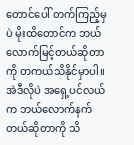တောင်ပေါ် တက်ကြည့်မှပဲ မိုးထိတောင်က ဘယ်လောက်မြင့်တယ်ဆိုတာကို တကယ်သိနိုင်မှာပါ။ အဲဒီလိုပဲ အရှေ့ပင်လယ်က ဘယ်လောက်နက်တယ်ဆိုတာကို သိ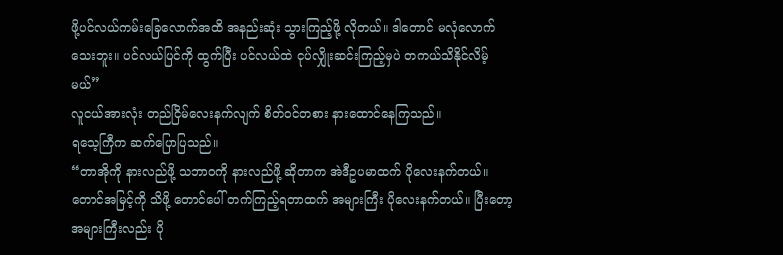ဖို့ပင်လယ်ကမ်းခြေလောက်အထိ အနည်းဆုံး သွားကြည့်ဖို့ လိုတယ်။ ဒါတောင် မလုံလောက်သေးဘူး။ ပင်လယ်ပြင်ကို ထွက်ပြီး ပင်လယ်ထဲ ငုပ်လျှိုးဆင်းကြည့်မှပဲ တကယ်သိနိုင်လိမ့်မယ်”
လူငယ်အားလုံး တည်ငြိမ်လေးနက်လျက် စိတ်ဝင်တစား နားထောင်နေကြသည်။
ရသေ့ကြီက ဆက်ပြောပြသည်။
“တာအိုကို နားလည်ဖို့ သဘာဝကို နားလည်ဖို့ ဆိုတာက အဲဒီဥပမာထက် ပိုလေးနက်တယ်။ တောင်အမြင့်ကို သိဖို့ တောင်ပေါ် တက်ကြည့်ရတာထက် အများကြီး ပိုလေးနက်တယ်။ ပြီးတော့ အများကြီးလည်း ပို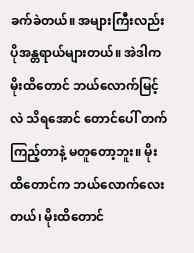ခက်ခဲတယ်။ အများကြီးလည်း ပိုအန္တရာယ်များတယ်။ အဲဒါက မိုးထိတောင် ဘယ်လောက်မြင့်လဲ သိရအောင် တောင်ပေါ် တက်ကြည့်တာနဲ့ မတူတော့ဘူး။ မိုးထိတောင်က ဘယ်လောက်လေးတယ်၊ မိုးထိတောင်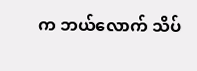က ဘယ်လောက် သိပ်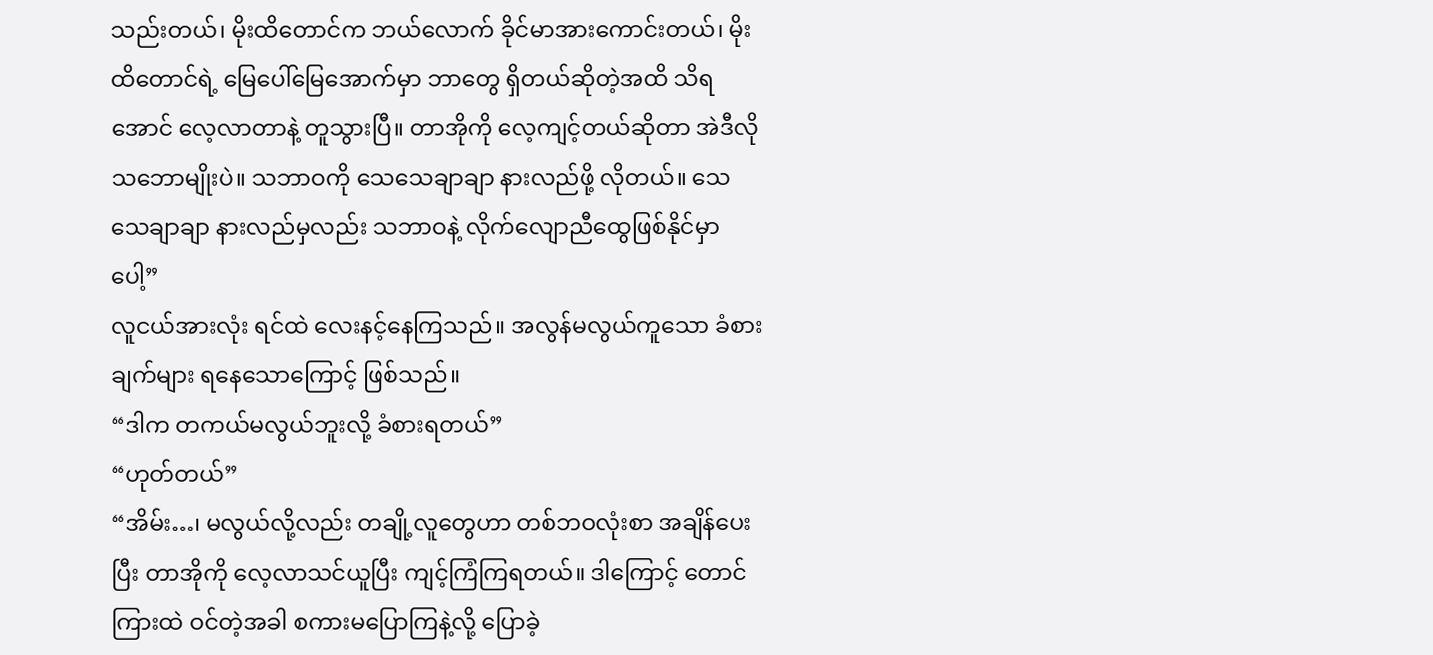သည်းတယ်၊ မိုးထိတောင်က ဘယ်လောက် ခိုင်မာအားကောင်းတယ်၊ မိုးထိတောင်ရဲ့ မြေပေါ်မြေအောက်မှာ ဘာတွေ ရှိတယ်ဆိုတဲ့အထိ သိရအောင် လေ့လာတာနဲ့ တူသွားပြီ။ တာအိုကို လေ့ကျင့်တယ်ဆိုတာ အဲဒီလို သဘောမျိုးပဲ။ သဘာဝကို သေသေချာချာ နားလည်ဖို့ လိုတယ်။ သေသေချာချာ နားလည်မှလည်း သဘာဝနဲ့ လိုက်လျောညီထွေဖြစ်နိုင်မှာပေါ့”
လူငယ်အားလုံး ရင်ထဲ လေးနင့်နေကြသည်။ အလွန်မလွယ်ကူသော ခံစားချက်များ ရနေသောကြောင့် ဖြစ်သည်။
“ဒါက တကယ်မလွယ်ဘူးလို့ ခံစားရတယ်”
“ဟုတ်တယ်”
“အိမ်း…၊ မလွယ်လို့လည်း တချို့လူတွေဟာ တစ်ဘဝလုံးစာ အချိန်ပေးပြီး တာအိုကို လေ့လာသင်ယူပြီး ကျင့်ကြံကြရတယ်။ ဒါကြောင့် တောင်ကြားထဲ ဝင်တဲ့အခါ စကားမပြောကြနဲ့လို့ ပြောခဲ့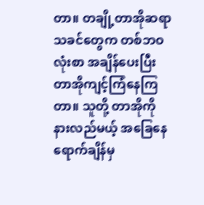တာ။ တချို့တာအိုဆရာသခင်တွေက တစ်ဘဝလုံးစာ အချိန်ပေးပြီး တာအိုကျင့်ကြံနေကြတာ။ သူတို့ တာအိုကို နားလည်မယ့် အခြေနေရောက်ချိန်မှ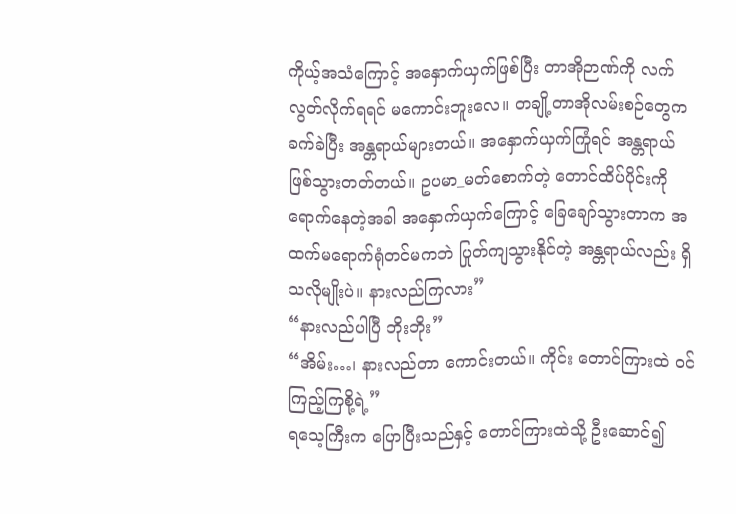ကိုယ့်အသံကြောင့် အနှောက်ယှက်ဖြစ်ပြီး တာအိုဉာဏ်ကို လက်လွတ်လိုက်ရရင် မကောင်းဘူးလေ။ တချို့တာအိုလမ်းစဉ်တွေက ခက်ခဲပြီး အန္တရာယ်များတယ်။ အနှောက်ယှက်ကြုံရင် အန္တရာယ်ဖြစ်သွားတတ်တယ်။ ဥပမာ_မတ်စောက်တဲ့ တောင်ထိပ်ပိုင်းကို ရောက်နေတဲ့အခါ အနှောက်ယှက်ကြောင့် ခြေချော်သွားတာက အထက်မရောက်ရုံတင်မကဘဲ ပြုတ်ကျသွားနိုင်တဲ့ အန္တရာယ်လည်း ရှိသလိုမျိုးပဲ။ နားလည်ကြလား”
“နားလည်ပါပြီ ဘိုးဘိုး”
“အိမ်း…၊ နားလည်တာ ကောင်းတယ်။ ကိုင်း တောင်ကြားထဲ ဝင်ကြည့်ကြစို့ရဲ့”
ရသေ့ကြီးက ပြောပြီးသည်နှင့် တောင်ကြားထဲသို့ ဦးဆောင်၍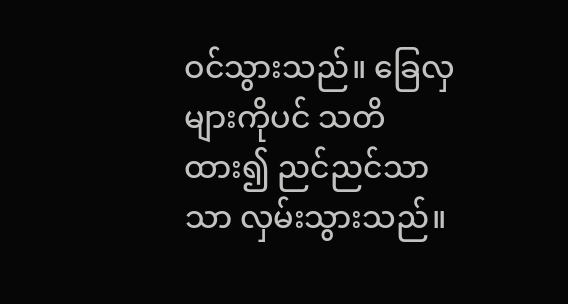ဝင်သွားသည်။ ခြေလှများကိုပင် သတိထား၍ ညင်ညင်သာသာ လှမ်းသွားသည်။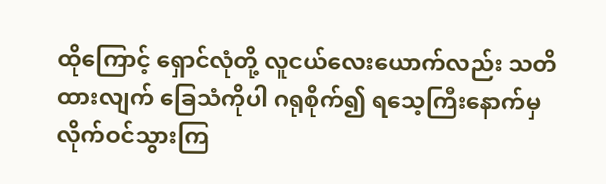ထိုကြောင့် ရှောင်လုံတို့ လူငယ်လေးယောက်လည်း သတိထားလျက် ခြေသံကိုပါ ဂရုစိုက်၍ ရသေ့ကြီးနောက်မှ လိုက်ဝင်သွားကြ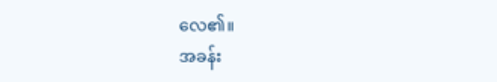လေ၏။
အခန်း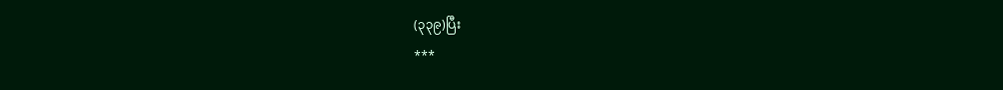(၃၃၉)ပြီး
***